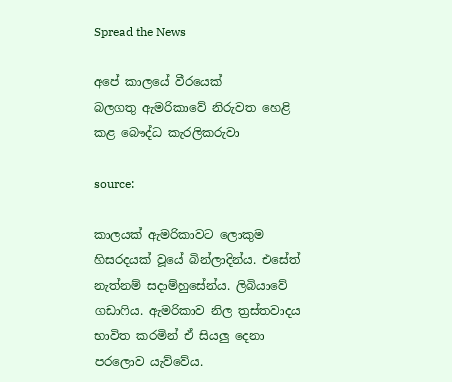Spread the News

අපේ කාලයේ වීරයෙක්
බලගතු ඇමරිකාවේ නිරුවත හෙළි කළ බෞද්ධ කැරලිකරුවා

source:

කාලයක් ඇමරිකාවට ලොකුම හිසරදයක් වූයේ බින්ලාදින්ය. එසේත් නැත්නම් සදාම්හුසේන්ය. ලිබියාවේ ගඩාෆිය. ඇමරිකාව නිල ත්‍රස්තවාදය භාවිත කරමින් ඒ සියලු දෙනා පරලොව යැව්වේය.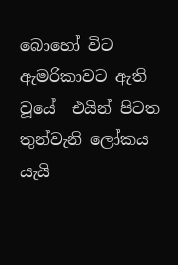බොහෝ විට ඇමරිකාවට ඇති වූයේ  එයින් පිටත තුන්වැනි ලෝකය යැයි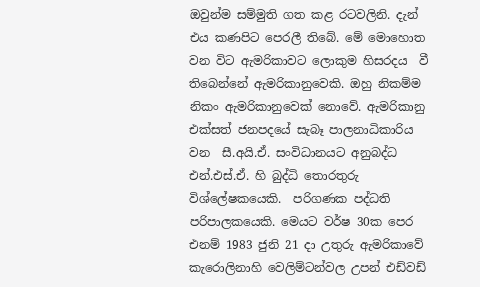ඔවුන්ම සම්මුති ගත කළ රටවලිනි. දැන් එය කණපිට පෙරලී තිබේ. මේ මොහොත වන විට ඇමරිකාවට ලොකුම හිසරදය  වී තිබෙන්නේ ඇමරිකානුවෙකි. ඔහු නිකම්ම නිකං ඇමරිකානුවෙක් නොවේ. ඇමරිකානු එක්සත් ජනපදයේ සැබෑ පාලනාධිකාරිය වන  සී.අයි.ඒ. සංවිධානයට අනුබද්ධ එන්.එස්.ඒ. හි බුද්ධි තොරතුරු විශ්‍ලේෂකයෙකි.  පරිගණක පද්ධති පරිපාලකයෙකි. මෙයට වර්ෂ 30ක පෙර එනම් 1983 ජුනි 21 දා උතුරු ඇමරිකාවේ කැරොලිනාහි වෙලිම්ටන්වල උපන් එඩ්වඩ්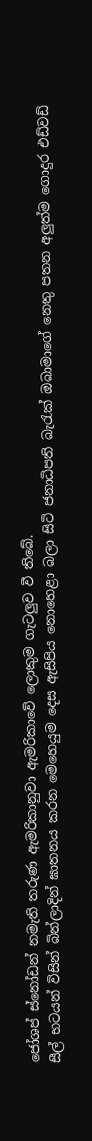ජෝශප් ස්නෝඩන් නමැති තරුණ ඇමරිකානුවා ඇමරිකාවේ ලොකුම ගැටලුව වී තිබේ.
සීල් භටයන් විසින් බින්ලාදින් ඝාතනය කරන මෙහෙයුම දෙස ඇසිපිය නොහෙළා බලා සිටි ජනාධිපති බැරැක් ඔබාමාගේ නෙතු පතන අලුත්ම ගොදුර එඩ්වඩ්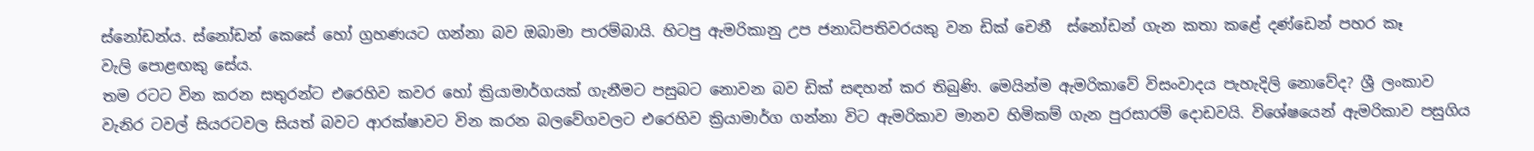ස්නෝඩන්ය. ස්නෝඩන් කෙසේ හෝ ග්‍රහණයට ගන්නා බව ඔබාමා පාරම්බායි. හිටපු ඇමරිකානු උප ජනාධිපතිවරයකු වන ඩික් චෙනී  ස්නෝඩන් ගැන කතා කළේ දණ්ඩෙන් පහර කෑ වැලි ‍පොළඟකු සේය.
තම රටට වින කරන සතුරන්ට එරෙහිව කවර හෝ ක්‍රියාමාර්ගයක් ගැනීමට පසුබට නොවන බව ඩික් සඳහන් කර තිබුණි. මෙයින්ම ඇමරිකාවේ විසංවාදය පැහැදිලි නොවේද? ශ්‍රී ලංකාව වැනිර ටවල් සියරටවල සියත් බවට ආරක්ෂාවට වින කරන බලවේගවලට එරෙහිව ක්‍රියාමාර්ග ගන්නා විට ඇමරිකාව මානව හිමිකම් ගැන පුරසාරම් දොඩවයි. විශේෂයෙන් ඇමරිකාව පසුගිය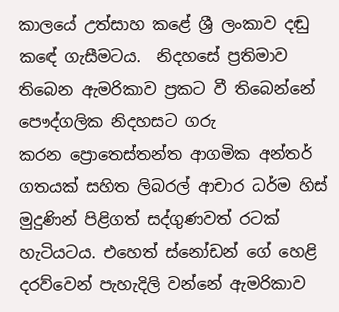කාලයේ උත්සාහ කළේ ශ්‍රී ලංකාව දඬු කඳේ ගැසීමටය.  නිදහසේ ප්‍රතිමාව තිබෙන ඇමරිකාව ප්‍රකට වී තිබෙන්නේ පෞද්ගලික නිදහසට ගරු කරන ‍ප්‍රොතෙස්තන්ත ආගමික අන්තර් ගතයක් සහිත ලිබරල් ආචාර ධර්ම හිස් මුදුණින් පිළිගත් සද්ගුණවත් රටක්  හැටියටය. එහෙත් ස්නෝඩන් ගේ හෙළි දරව්වෙන් පැහැදිලි වන්නේ ඇමරිකාව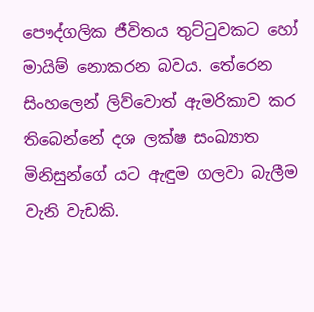පෞද්ගලික ජීවිතය තුට්ටුවකට හෝ මායිම් නොකරන බවය. තේරෙන සිංහලෙන් ලිව්වොත් ඇමරිකාව කර තිබෙන්නේ දශ ලක්ෂ සංඛ්‍යාත මිනිසුන්ගේ යට ඇඳුම ගලවා බැලීම වැනි වැඩකි.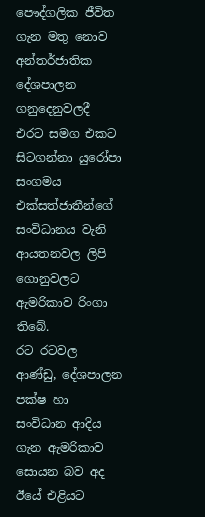පෞද්ගලික ජීවිත ගැන මතු නොව අන්තර්ජාතික දේශපාලන ගනුදෙනුවලදී එරට සමග එකට සිටගන්නා යුරෝපා සංගමය එක්සත්ජාතීන්ගේ සංවිධානය වැනි ආයතනවල ලිපි ගොනුවලට ඇමරිකාව රිංගා තිබේ.
රට රටවල ආණ්ඩු, දේශපාලන පක්ෂ හා සංවිධාන ආදිය ගැන ඇමරිකාව සොයන බව අද ඊයේ එළියට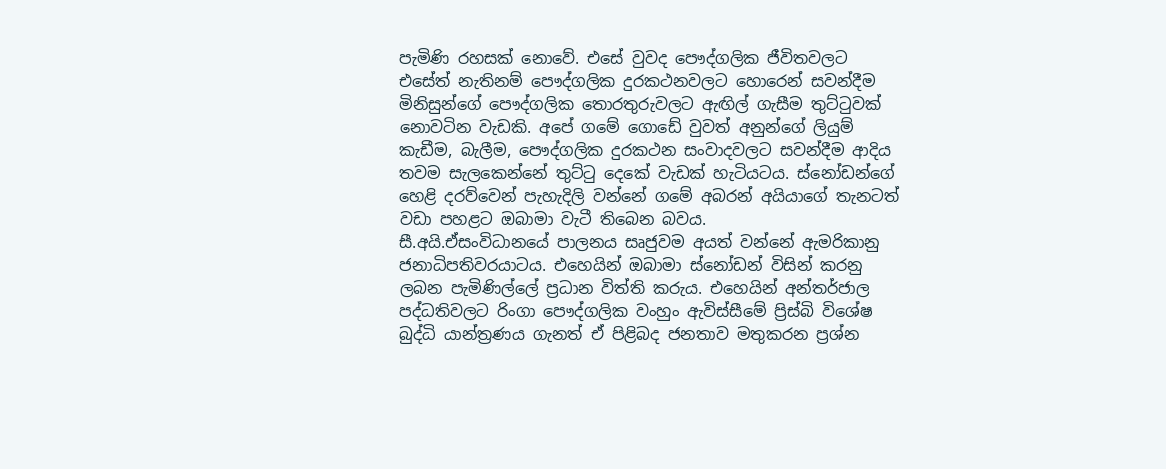පැමිණි රහසක් නොවේ. එසේ වුවද පෞද්ගලික ජීවිතවලට එසේත් නැතිනම් පෞද්ගලික දුරකථනවලට හොරෙන් සවන්දීම මිනිසුන්ගේ පෞද්ගලික තොරතුරුවලට ඇඟිල් ගැසීම තුට්ටුවක් නොවටින වැඩකි. අපේ ගමේ ගොඩේ වුවත් අනුන්ගේ ලියුම් කැඩීම, බැලීම, පෞද්ගලික දුරකථන සංවාදවලට සවන්දීම ආදිය තවම සැලකෙන්නේ තුට්ටු දෙකේ වැඩක් හැටියටය. ස්නෝඩන්ගේ හෙළි දරව්වෙන් පැහැදිලි වන්නේ ගමේ අබරන් අයියාගේ තැනටත් වඩා පහළට ඔබාමා වැටී තිබෙන බවය.
සී.අයි.ඒසංවිධානයේ පාලනය සෘජුවම අයත් වන්නේ ඇමරිකානු ජනාධිපතිවරයාටය. එහෙයින් ඔබාමා ස්නෝඩන් විසින් කරනු ලබන පැමිණිල්‍ලේ ප්‍රධාන විත්ති කරුය. එහෙයින් අන්තර්ජාල පද්ධතිවලට රිංගා පෞද්ගලික වංහුං ඇවිස්සීමේ ප්‍රිස්බි විශේෂ බුද්ධි යාන්ත්‍රණය ගැනත් ඒ පිළිබද ජනතාව මතුකරන ප්‍රශ්න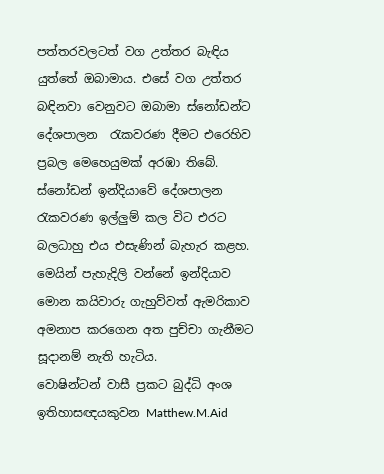පත්තරවලටත් වග උත්තර බැඳිය යුත්තේ ඔබාමාය. එසේ වග උත්තර බඳිනවා වෙනුවට ඔබාමා ස්නෝඩන්ට දේශපාලන  රැකවරණ දීමට එරෙහිව ප්‍රබල මෙහෙයුමක් අරඹා තිබේ. ස්නෝඩන් ඉන්දියාවේ දේශපාලන රැකවරණ ඉල්ලුම් කල විට එරට බලධාහු එය එසැණින් බැහැර කළහ. මෙයින් පැහැදිලි වන්නේ ඉන්දියාව මොන කයිවාරු ගැහුව්වත් ඇමරිකාව අමනාප කරගෙන අත පුච්චා ගැනීමට සූදානම් නැති හැටිය.
වොෂින්ටන් වාසී ප්‍රකට බුද්ධි අංශ ඉතිහාසඥයකුවන Matthew.M.Aid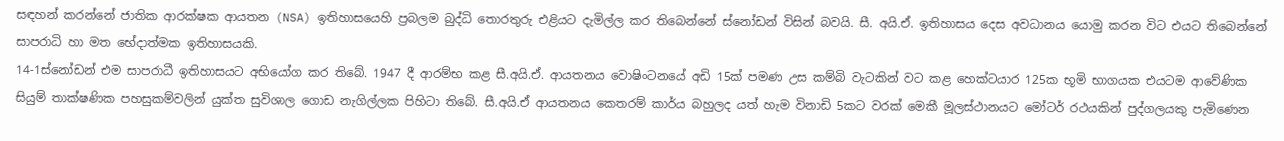සඳහන් කරන්නේ ජාතික ආරක්ෂක ආයතන (NSA) ඉතිහාසයෙහි ප්‍රබලම බුද්ධි තොරතුරු එළියට දැමිල්ල කර තිබෙන්නේ ස්නෝඩන් විසින් බවයි. සී. අයි.ඒ. ඉතිහාසය දෙස අවධානය යොමු කරන විට එයට තිබෙන්නේ සාපරාධි හා මත භේදාත්මක ඉතිහාසයකි.
14-1ස්නෝඩන් එම සාපරාධී ඉතිහාසයට අභියෝග කර තිබේ. 1947 දී ආරම්භ කළ සී.අයි.ඒ. ආයතනය වොෂිංටනයේ අඩි 15ක් පමණ උස කම්බි වැටකින් වට කළ හෙක්ටයාර 125ක භූමි භාගයක එයටම ආවේණික සියුම් තාක්ෂණික පහසුකම්වලින් යුක්ත සුවිශාල ගොඩ නැගිල්ලක පිහිටා තිබේ. සී.අයි.ඒ ආයතනය කෙතරම් කාර්ය බහුලද යත් හැම විනාඩි 5කට වරක් මෙකී මූලස්ථානයට මෝටර් රථයකින් පුද්ගලයකු පැමිණෙන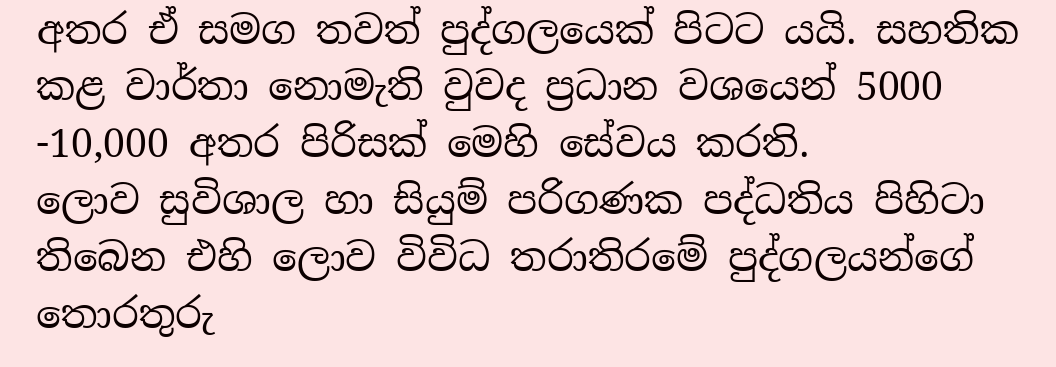අතර ඒ සමග තවත් පුද්ගලයෙක් පිටට යයි. සහතික කළ වාර්තා නොමැති වුවද ප්‍රධාන වශයෙන් 5000 -10,000 අතර පිරිසක් මෙහි සේවය කරති.
ලොව සුවිශාල හා සියුම් පරිගණක පද්ධතිය පිහිටා තිබෙන එහි ලොව විවිධ තරාතිරමේ පුද්ගලයන්ගේ තොරතුරු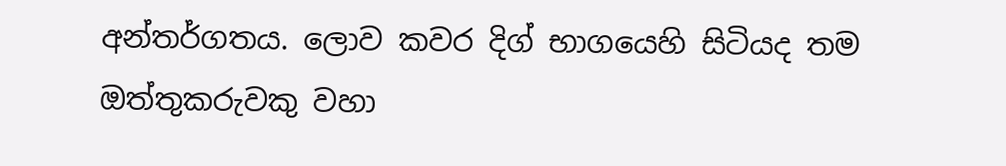අන්තර්ගතය. ලොව කවර දිග් භාගයෙහි සිටියද තම ඔත්තුකරුවකු වහා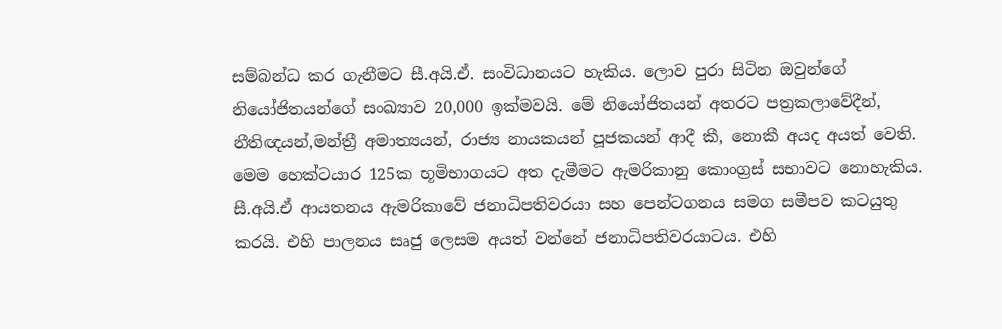සම්බන්ධ කර ගැනීමට සී.අයි.ඒ. සංවිධානයට හැකිය. ලොව පුරා සිටින ඔවුන්ගේ නියෝජිතයන්ගේ සංඛ්‍යාව 20,000 ඉක්මවයි. මේ නියෝජිතයන් අතරට පත්‍රකලාවේදීන්, නීතිඥයන්,මන්ත්‍රී අමාත්‍යයන්, රාජ්‍ය නායකයන් පූජකයන් ආදී කී, නොකී අයද අයත් වෙති.
මෙම හෙක්ටයාර 125ක භූමිභාගයට අත දැමීමට ඇමරිකානු කොංග්‍රස් සභාවට නොහැකිය. සී.අයි.ඒ ආයතනය ඇමරිකාවේ ජනාධිපතිවරයා සහ පෙන්ටගනය සමග සමීපව කටයුතු කරයි. එහි පාලනය සෘජු ලෙසම අයත් වන්නේ ජනාධිපතිවරයාටය. එහි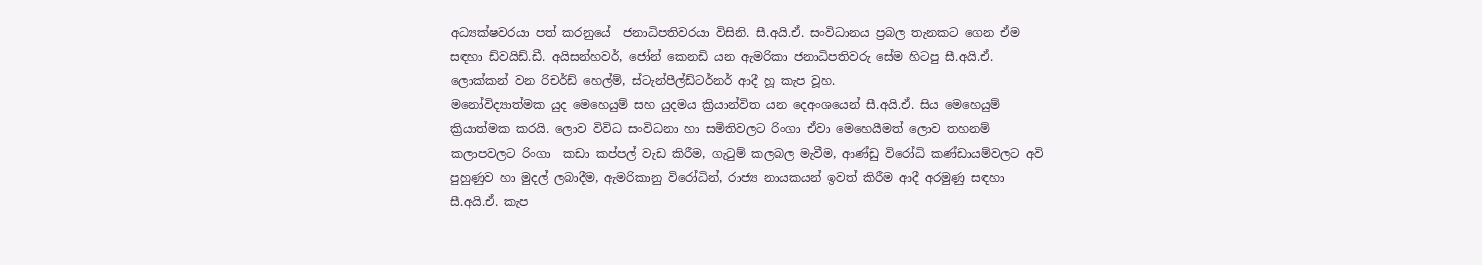අධ්‍යක්ෂවරයා පත් කරනුයේ  ජනාධිපතිවරයා විසිනි. සී.අයි.ඒ. සංවිධානය ප්‍රබල තැනකට ගෙන ඒම සඳහා ඩ්වයිඩ්.ඩී. අයිසන්හවර්, ජෝන් කෙනඩි යන ඇමරිකා ජනාධිපතිවරු සේම හිටපු සී.අයි.ඒ. ලොක්කන් වන රිචර්ඩ් හෙල්ම්, ස්ටැන්පීල්ඩ්ටර්නර් ආදී හූ කැප වූහ.
මනෝවිද්‍යාත්මක යුද මෙහෙයුම් සහ යුදමය ක්‍රියාන්විත යන දෙඅංශයෙන් සී.අයි.ඒ. සිය මෙහෙයුම් ක්‍රියාත්මක කරයි. ලොව විවිධ සංවිධනා හා සමිතිවලට රිංගා ඒවා මෙහෙයීමත් ලොව තහනම් කලාපවලට රිංගා  කඩා කප්පල් වැඩ කිරීම, ගැටුම් කලබල මැවීම, ආණ්ඩු විරෝධි කණ්ඩායම්වලට අවි පුහුණුව හා මුදල් ලබාදීම, ඇමරිකානු විරෝධින්, රාජ්‍ය නායකයන් ඉවත් කිරීම ආදී අරමුණු සඳහා සී.අයි.ඒ. කැප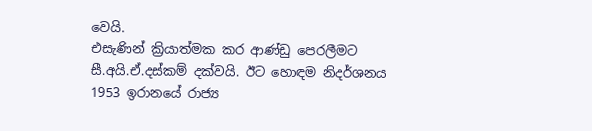වෙයි.
එසැණින් ක්‍රියාත්මක කර ආණ්ඩු පෙරලීමට සී.අයි.ඒ.දස්කම් දක්වයි. ඊට හොඳම නිදර්ශනය 1953 ඉරානයේ රාජ්‍ය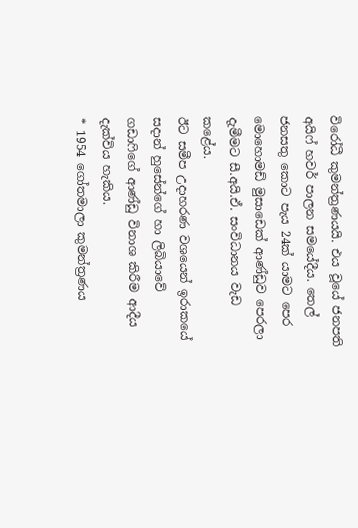විරෝධී කුමන්ත්‍රණයයි. එය වූයේ ජනපති අයිෆ් හවර් පාලන සමයේදීය. තෙල් ජනසතු කොට පැය 24ක් යාමට පෙර මොහොමඩ් මුසාඩෙක් ආණ්ඩුව පෙරලා දැමීමට සී.අයි.ඒ. සංවිධානය වැඩ කළේය.
ඊට සමීප උදාහරණ වශයෙන් ඉරාකයේ සදාන් හුසේන්ගේ හා ලිබියාවේ ගඩාෆිගේ ආණ්ඩු විනාශ කිරීම ආදීය දැක්විය හැකිය.
* 1954 ගෝතමාලා කුමන්ත්‍රණය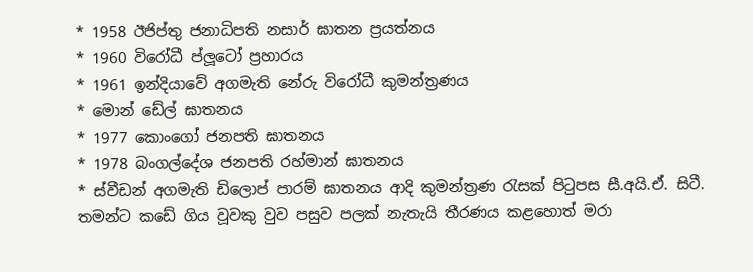* 1958 ඊජිප්තු ජනාධිපති නසාර් ඝාතන ප්‍රයත්නය
* 1960 විරෝධී ප්ලූටෝ ප්‍රහාරය
* 1961 ඉන්දියාවේ අගමැති නේරු විරෝධී කුමන්ත්‍රණය
* මොන් ඩේල් ඝාතනය
* 1977 කොංගෝ ජනපති ඝාතනය
* 1978 බංගල්දේශ ජනපති රහ්මාන් ඝාතනය
* ස්වීඩන් අගමැති ඩිලොප් පාරම් ඝාතනය ආදි කුමන්ත්‍රණ රැසක් පිටුපස සී.අයි.ඒ. සිටී.
තමන්ට කඩේ ගිය වූවකු වුව පසුව පලක් නැතැයි තීරණය කළහොත් මරා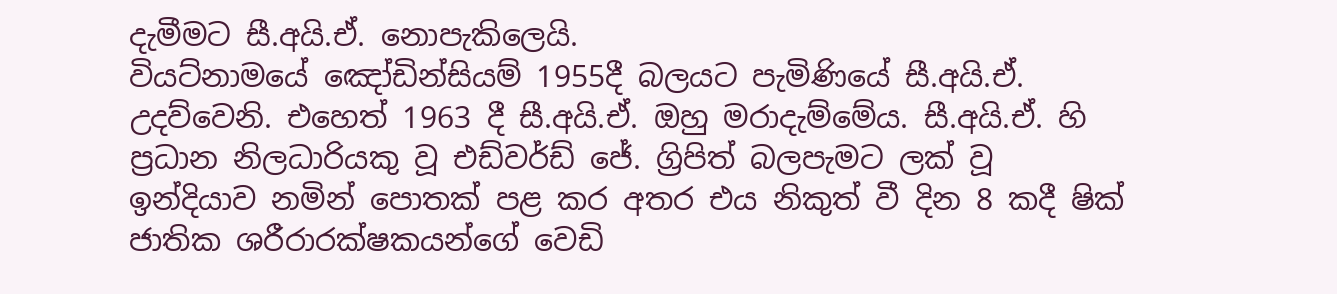දැමීමට සී.අයි.ඒ. නොපැකිලෙයි.
වියට්නාමයේ ඤෝඩින්සියම් 1955දී බලයට පැමිණියේ සී.අයි.ඒ. උදව්වෙනි. එහෙත් 1963 දී සී.අයි.ඒ. ඔහු මරාදැම්මේය. සී.අයි.ඒ. හි ප්‍රධාන නිලධාරියකු වූ එඩ්වර්ඩ් ජේ. ග්‍රිපිත් බලපැමට ලක් වූ ඉන්දියාව නමින් ‍පොතක් පළ කර අතර එය නිකුත් වී දින 8 කදී ෂික් ජාතික ශරීරාරක්ෂකයන්ගේ වෙඩි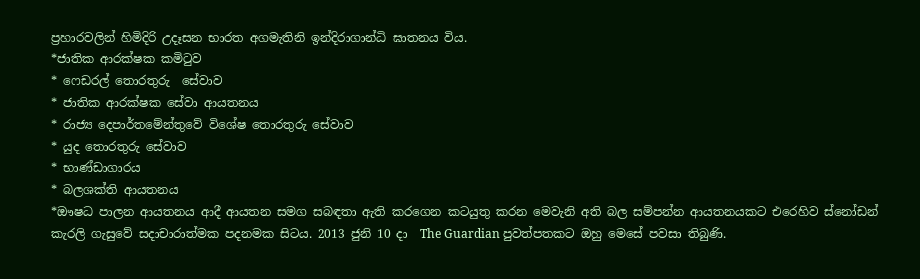ප්‍රහාරවලින් හිමිදිරි උදෑසන භාරත අගමැතිනි ඉන්දිරාගාන්ධි ඝාතනය විය.
*ජාතික ආරක්ෂක කමිටුව
* ෆෙඩරල් තොරතුරු  සේවාව
* ජාතික ආරක්ෂක සේවා ආයතනය
* රාජ්‍ය දෙපාර්තමේන්තුවේ විශේෂ තොරතුරු සේවාව
* යුද තොරතුරු සේවාව
* භාණ්ඩාගාරය
* බලශක්ති ආයතනය
*ඖෂධ පාලන ආයතනය ආදී ආයතන සමග සබඳතා ඇති කරගෙන කටයුතු කරන මෙවැනි අති බල සම්පන්න ආයතනයකට එරෙහිව ස්නෝඩන් කැරලි ගැසුවේ සදාචාරාත්මක පදනමක සිටය. 2013 ජුනි 10 දා  The Guardian පුවත්පතකට ඔහු මෙසේ පවසා තිබුණි.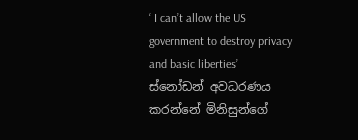‘ I can’t allow the US government to destroy privacy and basic liberties’   ස්නෝඩන් අවධරණය කරන්නේ මිනිසුන්ගේ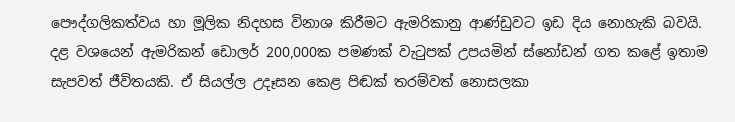පෞද්ගලිකත්වය හා මූලික නිදහස විනාශ කිරීමට ඇමරිකානු ආණ්ඩුවට ඉඩ දිය නොහැකි බවයි. දළ වශයෙන් ඇමරිකන් ඩොලර් 200,000ක පමණක් වැටුපක් උපයමින් ස්නෝඩන් ගත කළේ ඉතාම සැපවත් ජීවිතයකි. ඒ සියල්ල උදෑසන කෙළ පිඬක් තරම්වත් නොසලකා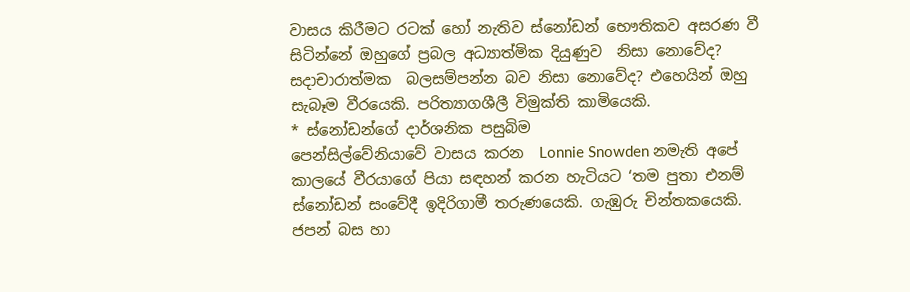වාසය කිරීමට රටක් හෝ නැතිව ස්නෝඩන් භෞතිකව අසරණ වී සිටින්නේ ඔහුගේ ප්‍රබල අධ්‍යාත්මික දියුණුව  නිසා නොවේද? සදාචාරාත්මක  බලසම්පන්න බව නිසා නොවේද? එහෙයින් ඔහු සැබෑම වීරයෙකි. පරිත්‍යාගශීලී විමුක්ති කාමියෙකි.
* ස්නෝඩන්ගේ දාර්ශනික පසුබිම
පෙන්සිල්වේනියාවේ වාසය කරන  Lonnie Snowden නමැති අපේ කාලයේ වීරයාගේ පියා සඳහන් කරන හැටියට ‘තම පුතා එනම් ස්නෝඩන් සංවේදී ඉදිරිගාමී තරුණයෙකි. ගැඹුරු චින්තකයෙකි.
ජපන් බස හා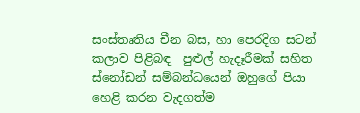සංස්තෘතිය චීන බස, හා පෙරදිග සටන් කලාව පිළිබඳ  පුළුල් හැදෑරීමක් සහිත ස්නෝඩන් සම්බන්ධයෙන් ඔහුගේ පියා හෙළි කරන වැදගත්ම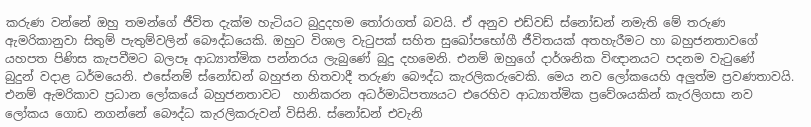කරුණ වන්නේ ඔහු තමන්ගේ ජීවිත දැක්ම හැටියට බුදුදහම තෝරාගත් බවයි. ඒ අනුව එඩ්වඩ් ස්නෝඩන් නමැති මේ තරුණ ඇමරිකානුවා සිතුම් පැතුම්වලින් බෞද්ධයෙකි. ඔහුට විශාල වැටුපක් සහිත සුඛෝපභෝගී ජීවිතයක් අතහැරීමට හා බහුජනතාවගේ යහපත පිණිස කැපවීමට බලපෑ ආධ්‍යාත්මික පන්නරය ලැබුණේ බුදු දහමෙනි. එනම් ඔහුගේ දාර්ශනික විඥානයට පදනම වැටුණේ  බුදුන් වදාළ ධර්මයෙනි. එසේනම් ස්නෝඩන් බහුජන හිතවාදී තරුණ බෞද්ධ කැරලිකරුවෙකි. මෙය නව ලෝකයෙහි අලුත්ම ප්‍රවණතාවයි. එනම් ඇමරිකාව ප්‍රධාන ලෝකයේ බහුජනතාවට  හානිකරන අධර්මාධිපත්‍යයට එරෙහිව ආධ්‍යාත්මික ප්‍රවේශයකින් කැරලිගසා නව ලෝකය ගොඩ නගන්නේ බෞද්ධ කැරලිකරුවන් විසිනි. ස්නෝඩන් එවැනි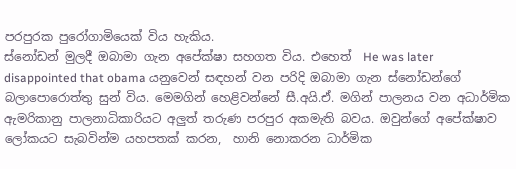පරපුරක පුරෝගාමියෙක් විය හැකිය.
ස්නෝඩන් මුලදී ඔබාමා ගැන අපේක්ෂා සහගත විය. එහෙත්  He was later disappointed that obama යනුවෙන් සඳහන් වන පරිදි ඔබාමා ගැන ස්නෝඩන්ගේ බලා‍පොරොත්තු සුන් විය. මෙමගින් හෙළිවන්නේ සී.අයි.ඒ. මගින් පාලනය වන අධාර්මික ඇමරිකානු පාලනාධිකාරියට අලුත් තරුණ පරපුර අකමැති බවය. ඔවුන්ගේ අපේක්ෂාව ලෝකයට සැබවින්ම යහපතක් කරන,  හානි නොකරන ධාර්මික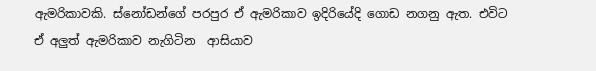ඇමරිකාවකි. ස්නෝඩන්ගේ පරපුර ඒ ඇමරිකාව ඉදිරියේදි ගොඩ නගනු ඇත. එවිට ඒ අලුත් ඇමරිකාව නැගිටින  ආසියාව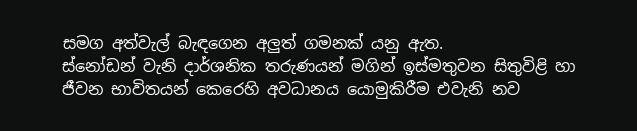සමග අත්වැල් බැඳගෙන අලුත් ගමනක් යනු ඇත.
ස්නෝඩන් වැනි දාර්ශනික තරුණයන් මගින් ඉස්මතුවන සිතුවිළි හා ජීවන භාවිතයන් කෙරෙහි අවධානය යොමුකිරීම එවැනි නව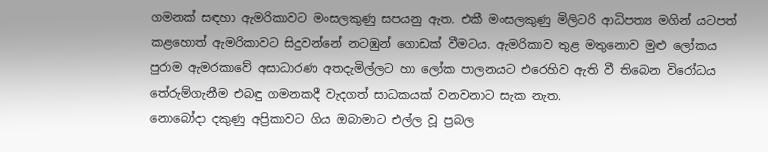ගමනක් සඳහා ඇමරිකාවට මංසලකුණු සපයනු ඇත. එකී මංසලකුණු මිලිටරි ආධිපත්‍ය මගින් යටපත් කළහොත් ඇමරිකාවට සිදුවන්නේ නටඹුන් ගොඩක් වීමටය. ඇමරිකාව තුළ මතුනොව මුළු ලෝකය පුරාම ඇමරකාවේ අසාධාරණ අතදැමිල්ලට හා ලෝක පාලනයට එරෙහිව ඇති වී තිබෙන විරෝධය තේරුම්ගැනීම එබඳු ගමනකදී වැදගත් සාධකයක් වනවනාට සැක නැත.
නොබෝදා දකුණු අප්‍රිකාවට ගිය ඔබාමාට එල්ල වූ ප්‍රබල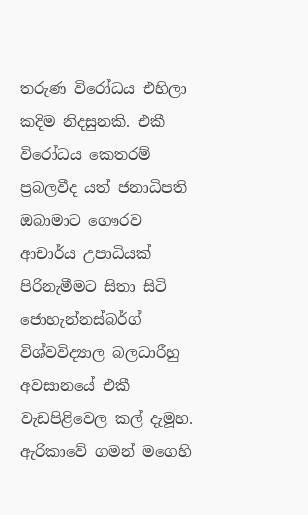තරුණ විරෝධය එහිලා කදිම නිදසුනකි. එකී විරෝධය කෙතරම් ප්‍රබලවීද යත් ජනාධිපති ඔබාමාට ගෞරව ආචාර්ය උපාධියක් පිරිනැමීමට සිතා සිටි ජොහැන්නස්බර්ග් විශ්වවිද්‍යාල බලධාරීහු අවසානයේ එකී
වැඩපිළිවෙල කල් දැමූහ. ඇරිකාවේ ගමන් මගෙහි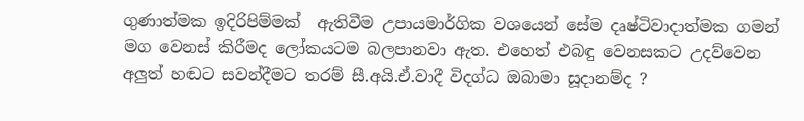ගුණාත්මක ඉදිරිපිම්මක්  ඇතිවීම උපායමාර්ගික වශයෙන් සේම දෘෂ්ටිවාදාත්මක ගමන් මග වෙනස් කිරීමද ලෝකයටම බලපානවා ඇත. එහෙත් එබඳු වෙනසකට උදව්වෙන අලුත් හඬට සවන්දීමට තරම් සී.අයි.ඒ.වාදී විදග්ධ ඔබාමා සූදානම්ද ?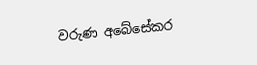වරුණ අබේසේකර